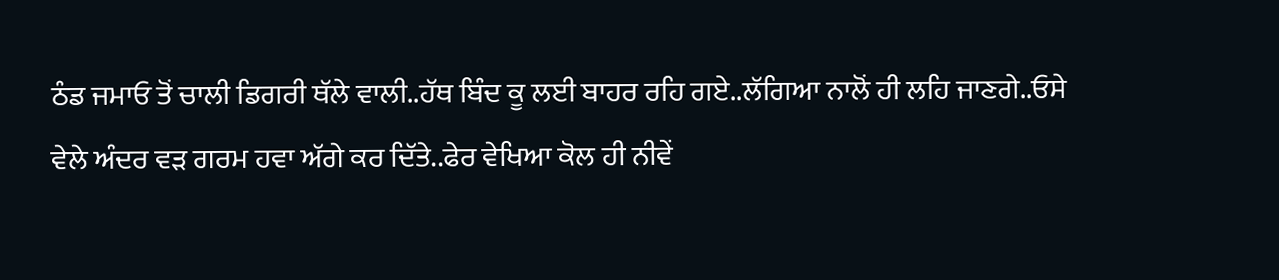ਠੰਡ ਜਮਾਓ ਤੋਂ ਚਾਲੀ ਡਿਗਰੀ ਥੱਲੇ ਵਾਲੀ..ਹੱਥ ਬਿੰਦ ਕੂ ਲਈ ਬਾਹਰ ਰਹਿ ਗਏ..ਲੱਗਿਆ ਨਾਲੋਂ ਹੀ ਲਹਿ ਜਾਣਗੇ..ਓਸੇ ਵੇਲੇ ਅੰਦਰ ਵੜ ਗਰਮ ਹਵਾ ਅੱਗੇ ਕਰ ਦਿੱਤੇ..ਫੇਰ ਵੇਖਿਆ ਕੋਲ ਹੀ ਨੀਵੇਂ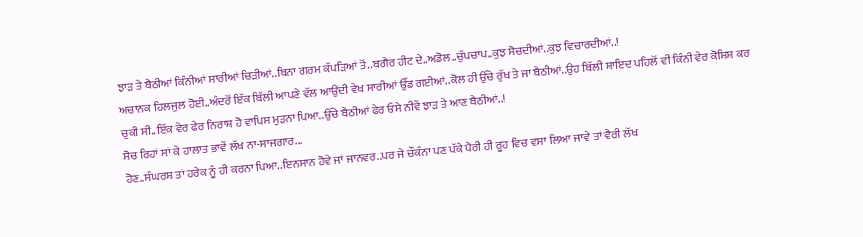ਝਾੜ ਤੇ ਬੈਠੀਆਂ ਕਿੰਨੀਆਂ ਸਾਰੀਆਂ ਚਿੜੀਆਂ..ਬਿਨਾ ਗਰਮ ਕੱਪੜਿਆਂ ਤੋਂ..ਬਗੈਰ ਹੀਟ ਦੇ..ਅਡੋਲ..ਚੁੱਪਚਾਪ..ਕੁਝ ਸੋਚਦੀਆਂ..ਕੁਝ ਵਿਚਾਰਦੀਆਂ..!
ਅਚਾਨਕ ਹਿਲਜੁਲ ਹੋਈ..ਅੰਦਰੋਂ ਇੱਕ ਬਿੱਲੀ ਆਪਣੇ ਵੱਲ ਆਉਂਦੀ ਵੇਖ ਸਾਰੀਆਂ ਉੱਡ ਗਈਆਂ..ਕੋਲ ਹੀ ਉੱਚੇ ਰੁੱਖ ਤੇ ਜਾ ਬੈਠੀਆਂ..ਉਹ ਬਿੱਲੀ ਸ਼ਾਇਦ ਪਹਿਲੋਂ ਵੀ ਕਿੰਨੀ ਵੇਰ ਕੋਸ਼ਿਸ਼ ਕਰ ਚੁਕੀ ਸੀ..ਇੱਕ ਵੇਰ ਫੇਰ ਨਿਰਾਸ਼ ਹੋ ਵਾਪਿਸ ਮੁੜਨਾ ਪਿਆ..ਉੱਚੇ ਬੈਠੀਆਂ ਫੇਰ ਓਸੇ ਨੀਵੇਂ ਝਾੜ ਤੇ ਆਣ ਬੈਠੀਆਂ..!
ਸੋਚ ਰਿਹਾਂ ਸਾਂ ਕੇ ਹਾਲਾਤ ਭਾਵੇਂ ਲੱਖ ਨਾ-ਸਾਜਗਾਰ...
ਹੋਣ..ਸੰਘਰਸ਼ ਤਾਂ ਹਰੇਕ ਨੂੰ ਹੀ ਕਰਨਾ ਪਿਆ..ਇਨਸਾਨ ਹੋਵੇ ਜਾਂ ਜਾਨਵਰ..ਪਰ ਜੇ ਚੌਕੰਨਾ ਪਣ ਪੱਕੇ ਪੈਰੀ ਹੀ ਰੂਹ ਵਿਚ ਵਸਾ ਲਿਆ ਜਾਵੇ ਤਾਂ ਵੈਰੀ ਲੱਖ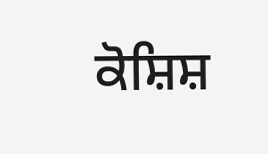ਕੋਸ਼ਿਸ਼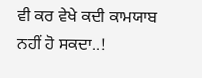ਵੀ ਕਰ ਵੇਖੇ ਕਦੀ ਕਾਮਯਾਬ ਨਹੀਂ ਹੋ ਸਕਦਾ..!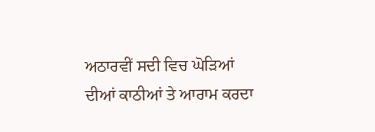ਅਠਾਰਵੀਂ ਸਦੀ ਵਿਚ ਘੋੜਿਆਂ ਦੀਆਂ ਕਾਠੀਆਂ ਤੇ ਆਰਾਮ ਕਰਦਾ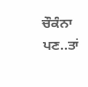ਚੌਕੰਨਾ ਪਣ..ਤਾਂ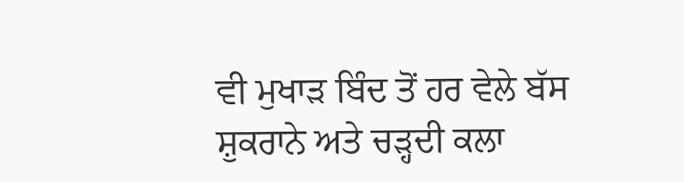ਵੀ ਮੁਖਾੜ ਬਿੰਦ ਤੋਂ ਹਰ ਵੇਲੇ ਬੱਸ ਸ਼ੁਕਰਾਨੇ ਅਤੇ ਚੜ੍ਹਦੀ ਕਲਾ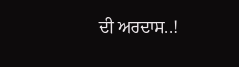ਦੀ ਅਰਦਾਸ..!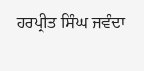ਹਰਪ੍ਰੀਤ ਸਿੰਘ ਜਵੰਦਾ